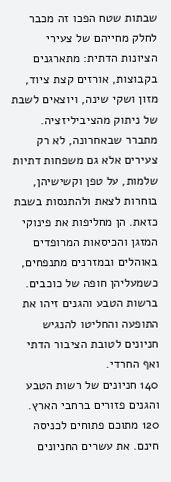שבתות שטח הפכו זה מכבר לחלק מחייהם של צעירי הציונות הדתית: מתארגנים בקבוצות, אורזים קצת ציוד, מזון ושקי שינה, ויוצאים לשבת של ניתוק מהציביליזציה.
מתברר שבאחרונה, לא רק צעירים אלא גם משפחות דתיות שלמות, על טפן וקשישיהן, בוחרות לצאת ולהתנסות בשבת כזאת. הן מחליפות את פינוקי המזגן והכיסאות המרופדים באוהלים ובמזרנים מתנפחים, כשמעליהן חופה של כוכבים. ברשות הטבע והגנים זיהו את התופעה והחליטו להנגיש חניונים לטובת הציבור הדתי ואף החרדי.
140 חניונים של רשות הטבע והגנים פזורים ברחבי הארץ. 120 מתוכם פתוחים לכניסה חינם. את עשרים החניונים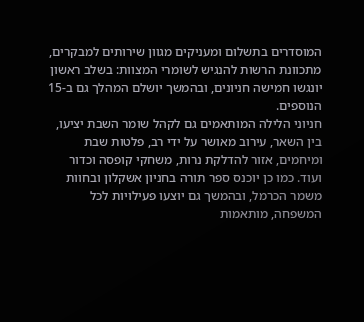המוסדרים בתשלום ומעניקים מגוון שירותים למבקרים, מתכוונת הרשות להנגיש לשומרי המצוות: בשלב ראשון יונגשו חמישה חניונים, ובהמשך יושלם המהלך גם ב-15 הנוספים.
חניוני הלילה המותאמים גם לקהל שומר השבת יציעו, בין השאר, עירוב מאושר על ידי רב, פלטות שבת ומיחמים, אזור להדלקת נרות, משחקי קופסה וכדור ועוד. כמו כן יוכנס ספר תורה בחניון אשקלון ובחוות משמר הכרמל, ובהמשך גם יוצעו פעילויות לכל המשפחה, מותאמות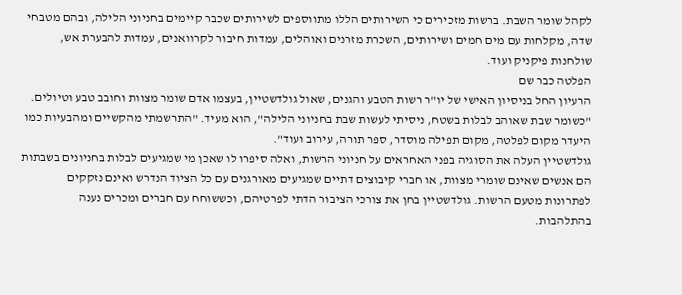לקהל שומר השבת. ברשות מזכירים כי השירותים הללו מתווספים לשירותים שכבר קיימים בחניוני הלילה, ובהם מטבחי שדה, מקלחות עם מים חמים ושירותים, השכרת מזרנים ואוהלים, עמדות חיבור לקרוואנים, עמדות להבערת אש, שולחנות פיקניק ועוד.
הפלטה כבר שם
הרעיון החל בניסיון האישי של יו"ר רשות הטבע והגנים, שאול גולדשטיין, בעצמו אדם שומר מצוות וחובב טבע וטיולים. "כשומר שבת שאוהב לבלות בשטח, ניסיתי לעשות שבת בחניוני הלילה", הוא מעיד. "התרשמתי מהקשיים ומהבעיות כמו היעדר מקום לפלטה, מקום תפילה מוסדר, ספר תורה, עירוב ועוד".
גולדשטיין העלה את הסוגיה בפני האחראים על חניוני הרשות, ואלה סיפרו לו שאכן מי שמגיעים לבלות בחניונים בשבתות הם אנשים שאינם שומרי מצוות, או חברי קיבוצים דתיים שמגיעים מאורגנים עם כל הציוד הנדרש ואינם נזקקים לפתרונות מטעם הרשות. גולדשטיין בחן את צורכי הציבור הדתי לפרטיהם, וכששוחח עם חברים ומכרים נענה בהתלהבות.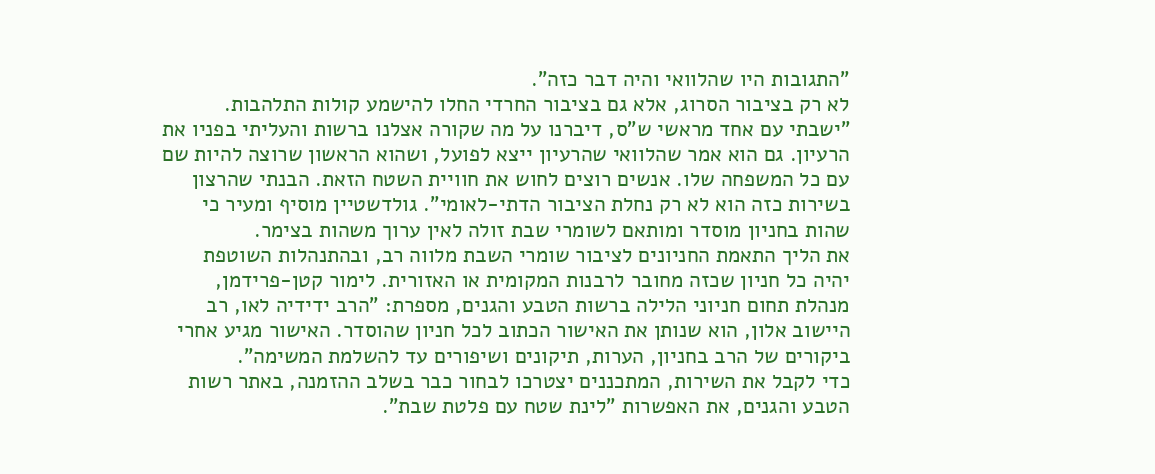"התגובות היו שהלוואי והיה דבר כזה".
לא רק בציבור הסרוג, אלא גם בציבור החרדי החלו להישמע קולות התלהבות. "ישבתי עם אחד מראשי ש"ס, דיברנו על מה שקורה אצלנו ברשות והעליתי בפניו את הרעיון. גם הוא אמר שהלוואי שהרעיון ייצא לפועל, ושהוא הראשון שרוצה להיות שם עם כל המשפחה שלו. אנשים רוצים לחוש את חוויית השטח הזאת. הבנתי שהרצון בשירות כזה הוא לא רק נחלת הציבור הדתי-לאומי". גולדשטיין מוסיף ומעיר כי שהות בחניון מוסדר ומותאם לשומרי שבת זולה לאין ערוך משהות בצימר.
את הליך התאמת החניונים לציבור שומרי השבת מלווה רב, ובהתנהלות השוטפת יהיה כל חניון שכזה מחובר לרבנות המקומית או האזורית. לימור קטן-פרידמן, מנהלת תחום חניוני הלילה ברשות הטבע והגנים, מספרת: "הרב ידידיה לאו, רב היישוב אלון, הוא שנותן את האישור הכתוב לכל חניון שהוסדר. האישור מגיע אחרי ביקורים של הרב בחניון, הערות, תיקונים ושיפורים עד להשלמת המשימה".
כדי לקבל את השירות, המתכננים יצטרכו לבחור כבר בשלב ההזמנה, באתר רשות הטבע והגנים, את האפשרות "לינת שטח עם פלטת שבת".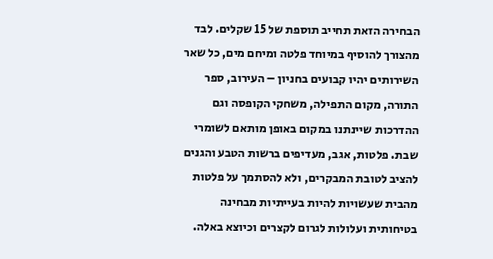הבחירה הזאת תחייב תוספת של 15 שקלים. לבד מהצורך להוסיף במיוחד פלטה ומיחם מים, כל שאר השירותים יהיו קבועים בחניון – העירוב, ספר התורה, מקום התפילה, משחקי הקופסה וגם ההדרכות שיינתנו במקום באופן מותאם לשומרי שבת. פלטות, אגב, מעדיפים ברשות הטבע והגנים להציב לטובת המבקרים, ולא להסתמך על פלטות מהבית שעשויות להיות בעייתיות מבחינה בטיחותית ועלולות לגרום לקצרים וכיוצא באלה.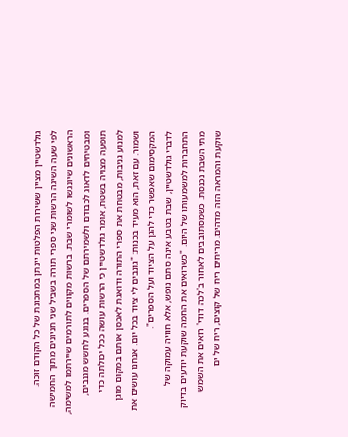גולדשטיין מציין ששירות הפלטות יינתן במתכונת של כל הקודם זוכה.
לפי שעה השיגה הרשות שני ספרי תורה בשביל שני חניונים מתוך החמישה הראשונים שיונגשו לשומרי שבת. ברשות מקווים לתורמים שיירתמו למשימה, ומבטיחים לדאוג לכבודם ולשמירתם של הספרים. בנוגע לחשש מגנבים, תופעה מצויה בשטח, אומר גולדשטיין כי הרשות עושה ככל יכולתה כדי למנוע גניבות, מבטחת את ספרי התורה ודואגת לאכסן אותם במקום מוגן ושמור. עם זאת, הוא מעיד בכנות: "גונבים לי ציוד בכל יום. אנחנו עושים את המקסימום שאפשר כדי להגן על הציוד ועל הספרים".
לדברי גולדשטיין, שבת בטבע אינה סתם נופש, אלא חוויה עמוקה של התחברות למשמעותו של היום. "כשרואים את החמה שוקעת יודעים בדיוק מתי השבת נכנסת. כשמסתובבים לאחור ב'לכה דודי' רואים את השמש שוקעת והמראה הזה מדהים. מריחים ריח של קוצים, ריח של ים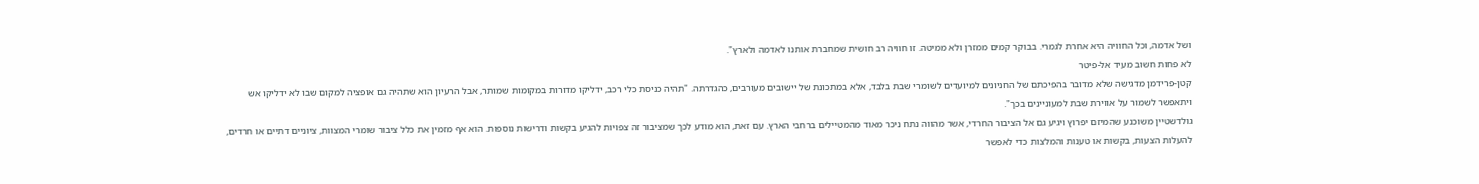ושל אדמה, וכל החוויה היא אחרת לגמרי. בבוקר קמים ממזרן ולא ממיטה. זו חוויה רב חושית שמחברת אותנו לאדמה ולארץ".
לא פחות חשוב מעיד אל-פיטר
קטן-פרידמן מדגישה שלא מדובר בהפיכתם של החניונים למיועדים לשומרי שבת בלבד, אלא במתכונת של יישובים מעורבים, כהגדרתה. "תהיה כניסת כלי רכב, ידליקו מדורות במקומות שמותר, אבל הרעיון הוא שתהיה גם אופציה למקום שבו לא ידליקו אש ויתאפשר לשמור על אווירת שבת למעוניינים בכך".
גולדשטיין משוכנע שהמיזם יפרוץ ויגיע גם אל הציבור החרדי, אשר מהווה נתח ניכר מאוד מהמטיילים ברחבי הארץ. עם זאת, הוא מודע לכך שמציבור זה צפויות להגיע בקשות ודרישות נוספות. הוא אף מזמין את כלל ציבור שומרי המצוות, ציוניים דתיים או חרדים, להעלות הצעות, בקשות או טענות והמלצות כדי לאפשר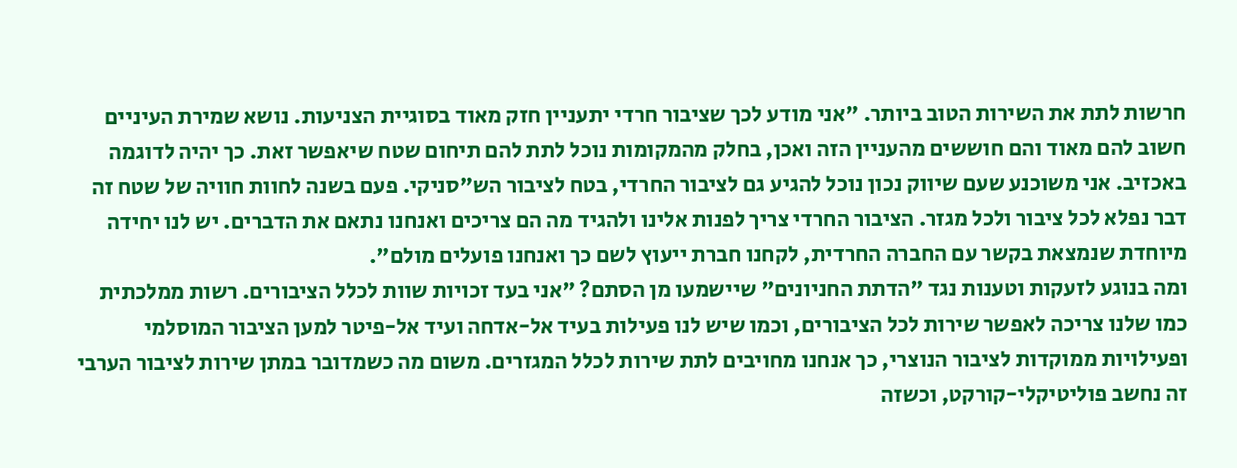חרשות לתת את השירות הטוב ביותר. "אני מודע לכך שציבור חרדי יתעניין חזק מאוד בסוגיית הצניעות. נושא שמירת העיניים חשוב להם מאוד והם חוששים מהעניין הזה ואכן, בחלק מהמקומות נוכל לתת להם תיחום שטח שיאפשר זאת. כך יהיה לדוגמה באכזיב. אני משוכנע שעם שיווק נכון נוכל להגיע גם לציבור החרדי, בטח לציבור הש"סניקי. פעם בשנה לחוות חוויה של שטח זה דבר נפלא לכל ציבור ולכל מגזר. הציבור החרדי צריך לפנות אלינו ולהגיד מה הם צריכים ואנחנו נתאם את הדברים. יש לנו יחידה מיוחדת שנמצאת בקשר עם החברה החרדית, לקחנו חברת ייעוץ לשם כך ואנחנו פועלים מולם".
ומה בנוגע לזעקות וטענות נגד "הדתת החניונים" שיישמעו מן הסתם? "אני בעד זכויות שוות לכלל הציבורים. רשות ממלכתית כמו שלנו צריכה לאפשר שירות לכל הציבורים, וכמו שיש לנו פעילות בעיד אל-אדחה ועיד אל-פיטר למען הציבור המוסלמי ופעילויות ממוקדות לציבור הנוצרי, כך אנחנו מחויבים לתת שירות לכלל המגזרים. משום מה כשמדובר במתן שירות לציבור הערבי זה נחשב פוליטיקלי-קורקט, וכשזה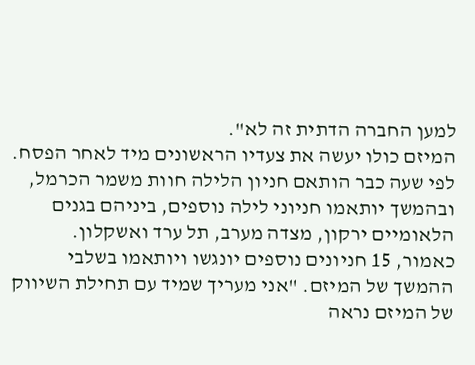למען החברה הדתית זה לא".
המיזם כולו יעשה את צעדיו הראשונים מיד לאחר הפסח. לפי שעה כבר הותאם חניון הלילה חוות משמר הכרמל, ובהמשך יותאמו חניוני לילה נוספים, ביניהם בגנים הלאומיים ירקון, מצדה מערב, תל ערד ואשקלון. כאמור, 15 חניונים נוספים יונגשו ויותאמו בשלבי ההמשך של המיזם. "אני מעריך שמיד עם תחילת השיווק של המיזם נראה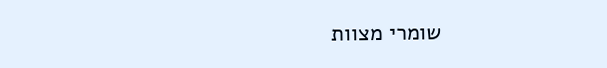שומרי מצוות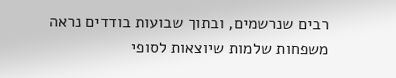רבים שנרשמים, ובתוך שבועות בודדים נראה משפחות שלמות שיוצאות לסופי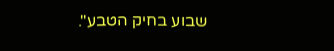שבוע בחיק הטבע".